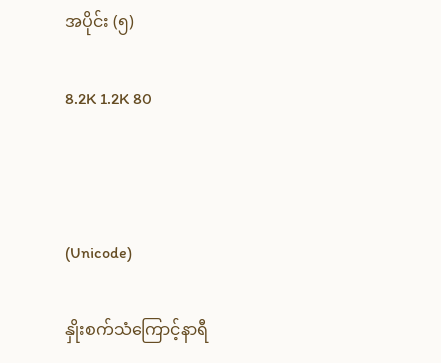အပိုင်း (၅)

8.2K 1.2K 80



(Unicode)

နှိုးစက်သံကြောင့်နာရီ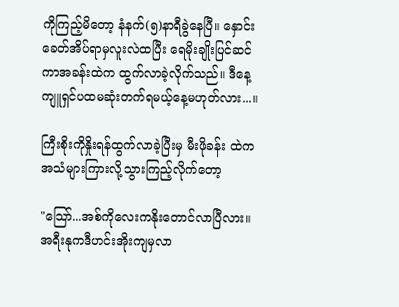ကိုကြည့်မိတော့ နံနက်(၅)နာရီခွဲနေပြီ။ နှောင်းခေတ်အိပ်ရာမှလူးလဲထပြီး ရေမိုးချိုးပြင်ဆင်ကာအခန်းထဲက ထွက်လာခဲ့လိုက်သည်။ ဒီနေ့ကျူရှင်ပထမဆုံးတက်ရမယ့်နေ့မဟုတ်လား...။

ကြီးစိုးကိုနှိုးရန်ထွက်လာခဲ့ပြီးမှ မီးဖိုခန်း ထဲကအသံများကြားလို့သွားကြည့်လိုက်တော့

"သြော်...အစ်ကိုလေးကနိုးတောင်လာပြီလား။အရီးနုကဒီဟင်းအိုးကျမှလာ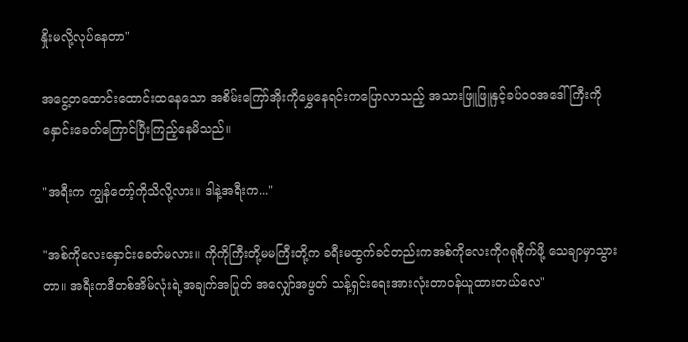နှိုးမလို့လုပ်နေတာ"

အငွေ့တထောင်းထောင်းထနေသော အစိမ်းကြော်အိုးကိုမွှေနေရင်းကပြောလာသည့် အသားဖြူဖြူနှင့်ခပ်ဝဝအဒေါ်ကြီးကို နှောင်းခေတ်ကြောင်ပြီးကြည့်နေမိသည်။

"အရီးက ကျွန်တော့်ကိုသိလို့လား။ ဒါနဲ့အရီးက..."

"အစ်ကိုလေးနှောင်းခေတ်မလား။ ကိုကိုကြီးတို့မမကြီးတို့က ခရီးမထွက်ခင်တည်းကအစ်ကိုလေးကိုဂရုစိုက်ဖို့ သေချာမှာသွားတာ။ အရီးကဒီတစ်အိမ်လုံးရဲ့အချက်အပြုတ် အလျှော်အဖွတ် သန့်ရှင်းရေးအားလုံးတာဝန်ယူထားတယ်လေ"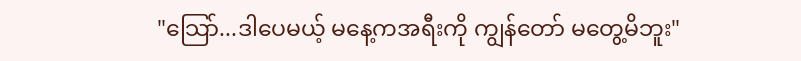"သြော်...ဒါပေမယ့် မနေ့ကအရီးကို ကျွန်တော် မတွေ့မိဘူး"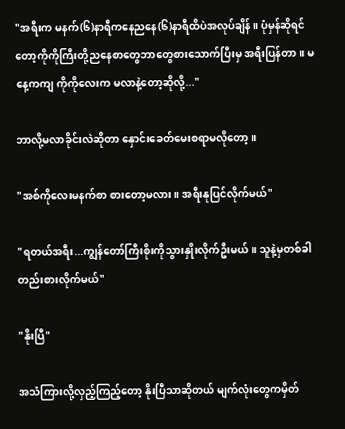"အရီးက မနက်(၆)နာရီကနေညနေ(၆)နာရီထိပဲအလုပ်ချိန်။ ပုံမှန်ဆိုရင်တော့ကိုကိုကြီးတို့ညနေစာတွေဘာတွေစားသောက်ပြီးမှ အရီးပြန်တာ။ မနေ့ကကျ ကိုကိုလေးက မလာနဲ့တော့ဆိုလို့..."

ဘာလို့မလာခိုင်းလဲဆိုတာ နှောင်းခေတ်မေးစရာမလိုတော့။

"အစ်ကိုလေးမနက်စာ စားတော့မလား။ အရီးနုပြင်လိုက်မယ်"

"ရတယ်အရီး...ကျွန်တော်ကြီးစိုးကိုသွားနှိုးလိုက်ဦးမယ်။ သူနဲ့မှတစ်ခါတည်းစားလိုက်မယ်"

"နိုးပြီ"

အသံကြားလို့လှည့်ကြည့်တော့ နိုးပြီသာဆိုတယ် မျက်လုံးတွေကမှိတ်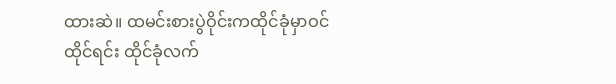ထားဆဲ။ ထမင်းစားပွဲဝိုင်းကထိုင်ခုံမှာဝင်ထိုင်ရင်း ထိုင်ခုံလက်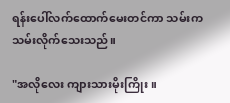ရန်းပေါ်လက်ထောက်မေးတင်ကာ သမ်းကသမ်းလိုက်သေးသည်။

"အလိုလေး ကျားသားမိုးကြိုး။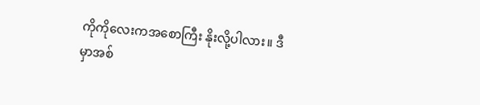ကိုကိုလေးကအစောကြီး နိုးလို့ပါလား။ ဒီမှာအစ်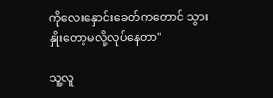ကိုလေးနှောင်းခေတ်ကတောင် သွားနှိုးတော့မလို့လုပ်နေတာ"

သူ့လူ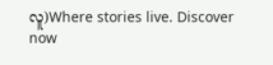လူ)Where stories live. Discover now